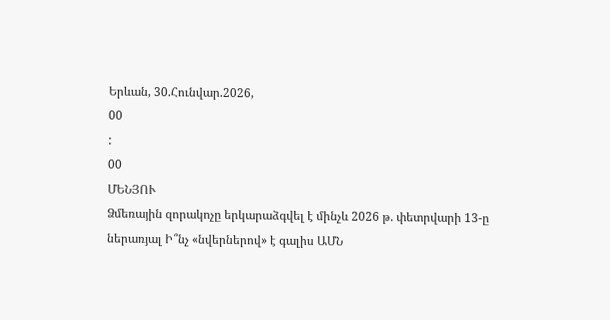Երևան, 30.Հունվար.2026,
00
:
00
ՄԵՆՅՈՒ
Ձմեռային զորակոչը երկարաձգվել է մինչև 2026 թ. փետրվարի 13-ը ներառյալ Ի՞նչ «նվերներով» է գալիս ԱՄՆ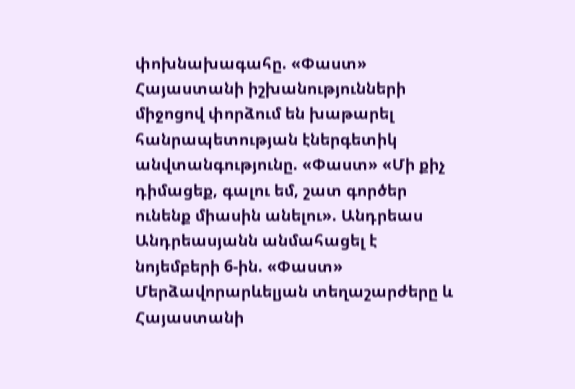փոխնախագահը. «Փաստ» Հայաստանի իշխանությունների միջոցով փորձում են խաթարել հանրապետության էներգետիկ անվտանգությունը. «Փաստ» «Մի քիչ դիմացեք, գալու եմ, շատ գործեր ունենք միասին անելու». Անդրեաս Անդրեասյանն անմահացել է նոյեմբերի 6-ին. «Փաստ» Մերձավորարևելյան տեղաշարժերը և Հայաստանի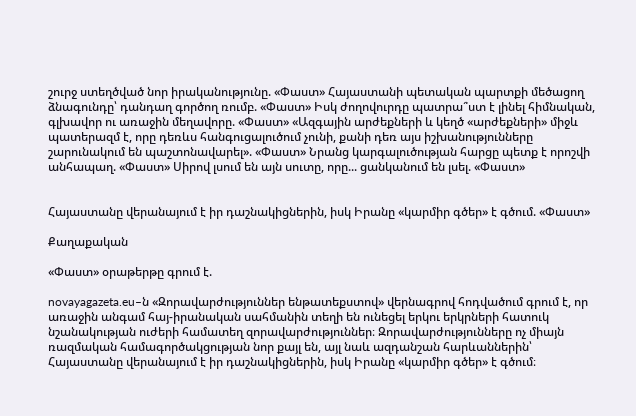շուրջ ստեղծված նոր իրականությունը. «Փաստ» Հայաստանի պետական պարտքի մեծացող ձնագունդը՝ դանդաղ գործող ռումբ. «Փաստ» Իսկ ժողովուրդը պատրա՞ստ է լինել հիմնական, գլխավոր ու առաջին մեղավորը. «Փաստ» «Ազգային արժեքների և կեղծ «արժեքների» միջև պատերազմ է, որը դեռևս հանգուցալուծում չունի, քանի դեռ այս իշխանությունները շարունակում են պաշտոնավարել». «Փաստ» Նրանց կարգալուծության հարցը պետք է որոշվի անհապաղ. «Փաստ» Սիրով լսում են այն սուտը, որը... ցանկանում են լսել. «Փաստ»


Հայաստանը վերանայում է իր դաշնակիցներին, իսկ Իրանը «կարմիր գծեր» է գծում. «Փաստ»

Քաղաքական

«Փաստ» օրաթերթը գրում է.

novayagazeta.eu–ն «Զորավարժություններ ենթատեքստով» վերնագրով հոդվածում գրում է, որ առաջին անգամ հայ-իրանական սահմանին տեղի են ունեցել երկու երկրների հատուկ նշանակության ուժերի համատեղ զորավարժություններ։ Զորավարժությունները ոչ միայն ռազմական համագործակցության նոր քայլ են, այլ նաև ազդանշան հարևաններին՝ Հայաստանը վերանայում է իր դաշնակիցներին, իսկ Իրանը «կարմիր գծեր» է գծում։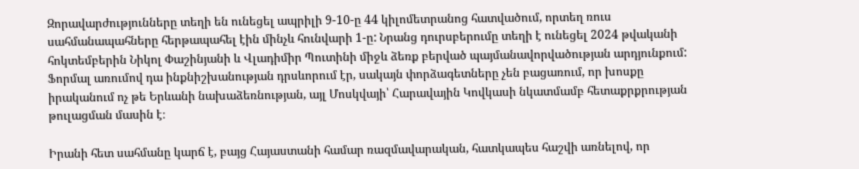Զորավարժությունները տեղի են ունեցել ապրիլի 9-10-ը 44 կիլոմետրանոց հատվածում, որտեղ ռուս սահմանապահները հերթապահել էին մինչև հունվարի 1-ը: Նրանց դուրսբերումը տեղի է ունեցել 2024 թվականի հոկտեմբերին Նիկոլ Փաշինյանի և Վլադիմիր Պուտինի միջև ձեռք բերված պայմանավորվածության արդյունքում: Ֆորմալ առումով դա ինքնիշխանության դրսևորում էր, սակայն փորձագետները չեն բացառում, որ խոսքը իրականում ոչ թե Երևանի նախաձեռնության, այլ Մոսկվայի՝ Հարավային Կովկասի նկատմամբ հետաքրքրության թուլացման մասին է։

Իրանի հետ սահմանը կարճ է, բայց Հայաստանի համար ռազմավարական, հատկապես հաշվի առնելով, որ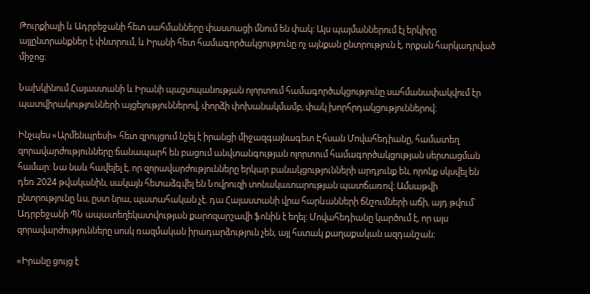Թուրքիայի և Ադրբեջանի հետ սահմանները փաստացի մնում են փակ: Այս պայմաններում էլ երկիրը այլընտրանքներ է փնտրում, և Իրանի հետ համագործակցությունը ոչ այնքան ընտրություն է, որքան հարկադրված միջոց։

Նախկինում Հայաստանի և Իրանի պաշտպանության ոլորտում համագործակցությունը սահմանափակվում էր պատվիրակությունների այցելություններով, փորձի փոխանակմամբ, փակ խորհրդակցություններով։

Ինչպես «Արմենպրեսի» հետ զրույցում նշել է իրանցի միջազգայնագետ Էհսան Մովահեդիանը, համատեղ զորավարժությունները ճանապարհ են բացում անվտանգության ոլորտում համագործակցության սերտացման համար: Նա նաև հավելել է, որ զորավարժությունները երկար բանակցությունների արդյունք են, որոնք սկսվել են դեռ 2024 թվականին, սակայն հետաձգվել են Նովրուզի տոնակատարության պատճառով։ Ամսաթվի ընտրությունը ևս, ըստ նրա, պատահական չէ. դա Հայաստանի վրա հարևանների ճնշումների աճի, այդ թվում՝ Ադրբեջանի ՊՆ ապատեղեկատվության քարոզարշավի ֆոնին է եղել: Մովահեդիանը կարծում է, որ այս զորավարժությունները սոսկ ռազմական իրադարձություն չեն, այլ հստակ քաղաքական ազդանշան։

«Իրանը ցույց է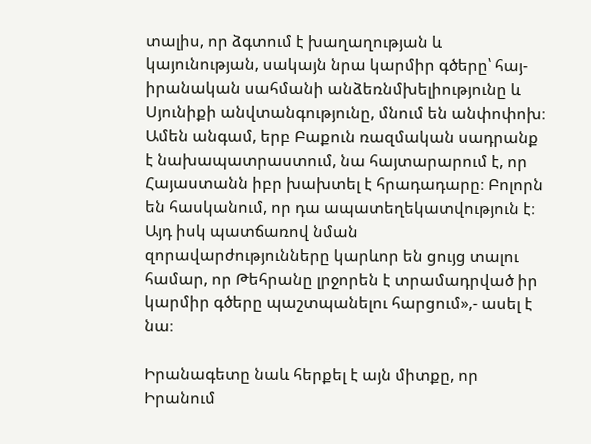տալիս, որ ձգտում է խաղաղության և կայունության, սակայն նրա կարմիր գծերը՝ հայ-իրանական սահմանի անձեռնմխելիությունը և Սյունիքի անվտանգությունը, մնում են անփոփոխ։ Ամեն անգամ, երբ Բաքուն ռազմական սադրանք է նախապատրաստում, նա հայտարարում է, որ Հայաստանն իբր խախտել է հրադադարը։ Բոլորն են հասկանում, որ դա ապատեղեկատվություն է։ Այդ իսկ պատճառով նման զորավարժությունները կարևոր են ցույց տալու համար, որ Թեհրանը լրջորեն է տրամադրված իր կարմիր գծերը պաշտպանելու հարցում»,- ասել է նա։

Իրանագետը նաև հերքել է այն միտքը, որ Իրանում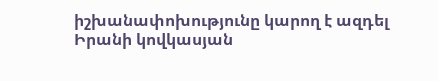իշխանափոխությունը կարող է ազդել Իրանի կովկասյան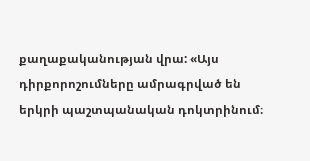քաղաքականության վրա: «Այս դիրքորոշումները ամրագրված են երկրի պաշտպանական դոկտրինում։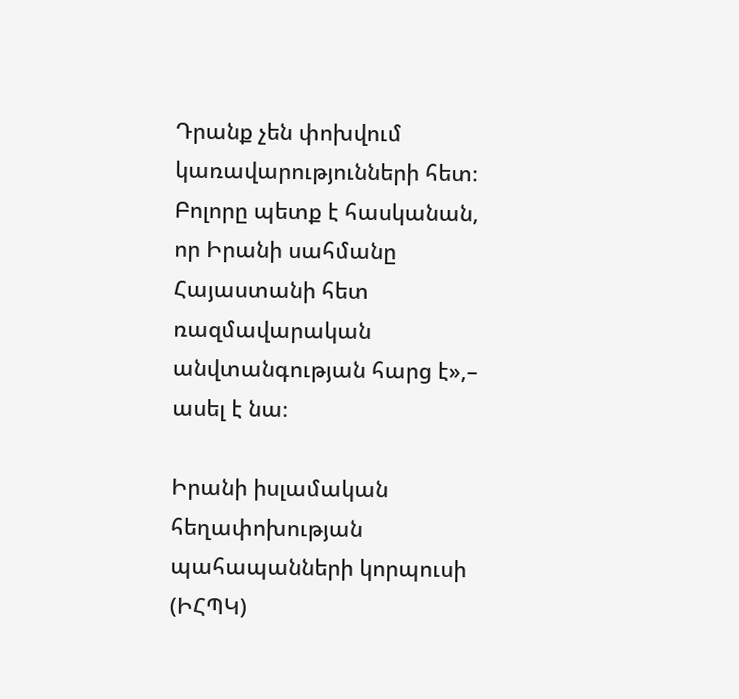Դրանք չեն փոխվում կառավարությունների հետ։ Բոլորը պետք է հասկանան, որ Իրանի սահմանը Հայաստանի հետ ռազմավարական անվտանգության հարց է»,– ասել է նա։

Իրանի իսլամական հեղափոխության պահապանների կորպուսի (ԻՀՊԿ)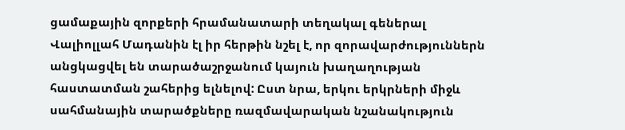ցամաքային զորքերի հրամանատարի տեղակալ գեներալ Վալիոլլահ Մադանին էլ իր հերթին նշել է, որ զորավարժություններն անցկացվել են տարածաշրջանում կայուն խաղաղության հաստատման շահերից ելնելով: Ըստ նրա, երկու երկրների միջև սահմանային տարածքները ռազմավարական նշանակություն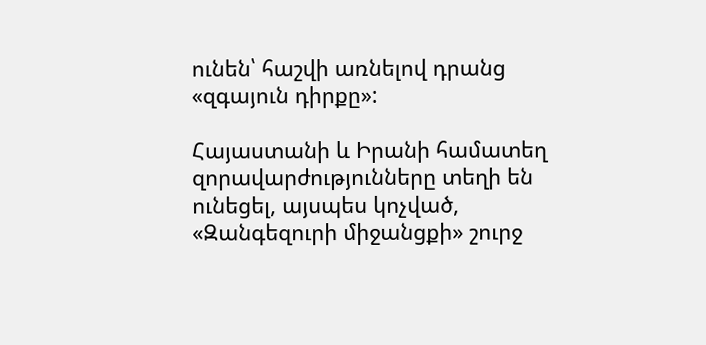ունեն՝ հաշվի առնելով դրանց «զգայուն դիրքը»:

Հայաստանի և Իրանի համատեղ զորավարժությունները տեղի են ունեցել, այսպես կոչված, «Զանգեզուրի միջանցքի» շուրջ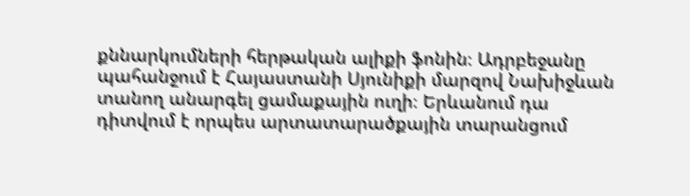քննարկումների հերթական ալիքի ֆոնին։ Ադրբեջանը պահանջում է Հայաստանի Սյունիքի մարզով Նախիջևան տանող անարգել ցամաքային ուղի։ Երևանում դա դիտվում է որպես արտատարածքային տարանցում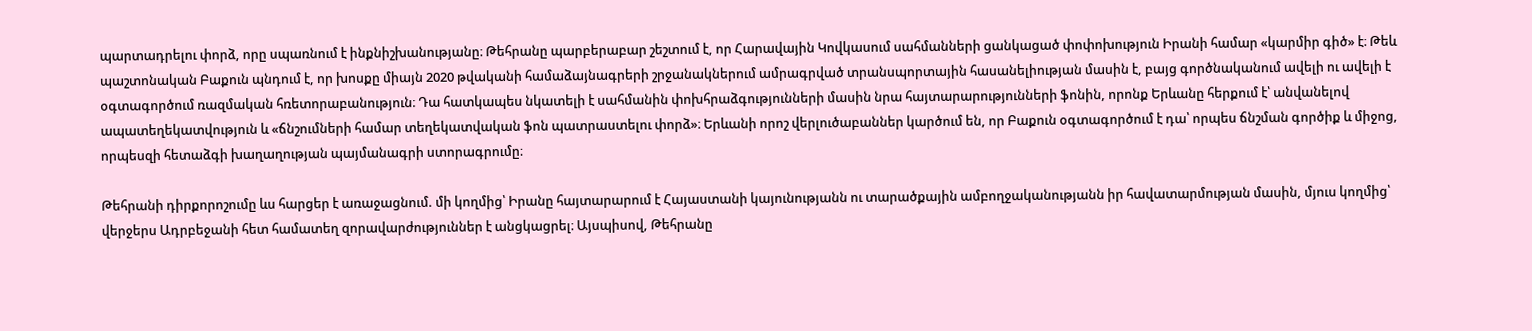պարտադրելու փորձ, որը սպառնում է ինքնիշխանությանը։ Թեհրանը պարբերաբար շեշտում է, որ Հարավային Կովկասում սահմանների ցանկացած փոփոխություն Իրանի համար «կարմիր գիծ» է։ Թեև պաշտոնական Բաքուն պնդում է, որ խոսքը միայն 2020 թվականի համաձայնագրերի շրջանակներում ամրագրված տրանսպորտային հասանելիության մասին է, բայց գործնականում ավելի ու ավելի է օգտագործում ռազմական հռետորաբանություն։ Դա հատկապես նկատելի է սահմանին փոխհրաձգությունների մասին նրա հայտարարությունների ֆոնին, որոնք Երևանը հերքում է՝ անվանելով ապատեղեկատվություն և «ճնշումների համար տեղեկատվական ֆոն պատրաստելու փորձ»։ Երևանի որոշ վերլուծաբաններ կարծում են, որ Բաքուն օգտագործում է դա՝ որպես ճնշման գործիք և միջոց, որպեսզի հետաձգի խաղաղության պայմանագրի ստորագրումը։

Թեհրանի դիրքորոշումը ևս հարցեր է առաջացնում. մի կողմից՝ Իրանը հայտարարում է Հայաստանի կայունությանն ու տարածքային ամբողջականությանն իր հավատարմության մասին, մյուս կողմից՝ վերջերս Ադրբեջանի հետ համատեղ զորավարժություններ է անցկացրել։ Այսպիսով, Թեհրանը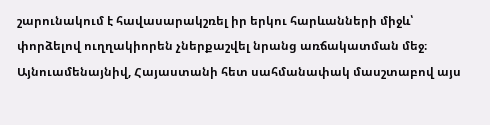շարունակում է հավասարակշռել իր երկու հարևանների միջև՝ փորձելով ուղղակիորեն չներքաշվել նրանց առճակատման մեջ։ Այնուամենայնիվ, Հայաստանի հետ սահմանափակ մասշտաբով այս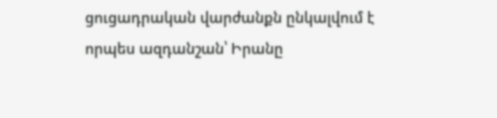ցուցադրական վարժանքն ընկալվում է որպես ազդանշան՝ Իրանը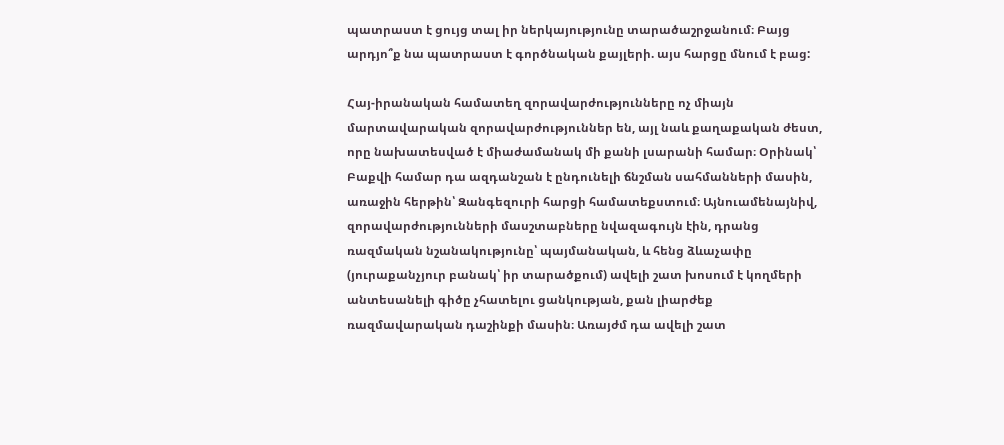պատրաստ է ցույց տալ իր ներկայությունը տարածաշրջանում։ Բայց արդյո՞ք նա պատրաստ է գործնական քայլերի. այս հարցը մնում է բաց:

Հայ-իրանական համատեղ զորավարժությունները ոչ միայն մարտավարական զորավարժություններ են, այլ նաև քաղաքական ժեստ, որը նախատեսված է միաժամանակ մի քանի լսարանի համար։ Օրինակ՝ Բաքվի համար դա ազդանշան է ընդունելի ճնշման սահմանների մասին, առաջին հերթին՝ Զանգեզուրի հարցի համատեքստում։ Այնուամենայնիվ, զորավարժությունների մասշտաբները նվազագույն էին, դրանց ռազմական նշանակությունը՝ պայմանական, և հենց ձևաչափը (յուրաքանչյուր բանակ՝ իր տարածքում) ավելի շատ խոսում է կողմերի անտեսանելի գիծը չհատելու ցանկության, քան լիարժեք ռազմավարական դաշինքի մասին։ Առայժմ դա ավելի շատ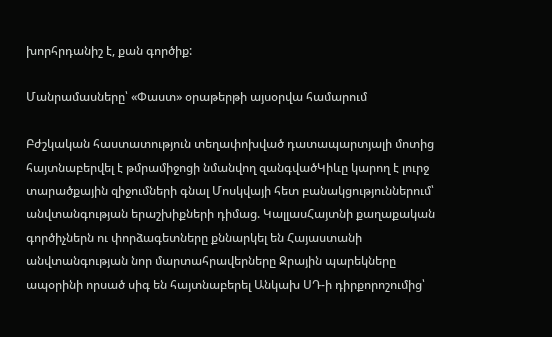խորհրդանիշ է, քան գործիք:

Մանրամասները՝ «Փաստ» օրաթերթի այսօրվա համարում

Բժշկական հաստատություն տեղափոխված դատապարտյալի մոտից հայտնաբերվել է թմրամիջոցի նմանվող զանգվածԿիևը կարող է լուրջ տարածքային զիջումների գնալ Մոսկվայի հետ բանակցություններում՝ անվտանգության երաշխիքների դիմաց. ԿալլասՀայտնի քաղաքական գործիչներն ու փորձագետները քննարկել են Հայաստանի անվտանգության նոր մարտահրավերները Ջրային պարեկները ապօրինի որսած սիգ են հայտնաբերել Անկախ ՍԴ-ի դիրքորոշումից՝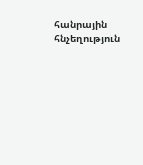հանրային հնչեղություն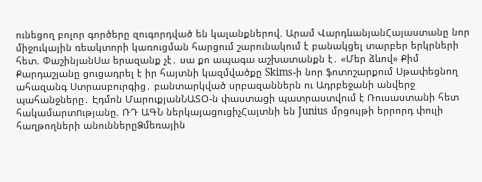ունեցող բոլոր գործերը զուգորդված են կալանքներով. Արամ ՎարդևանյանՀայաստանը նոր միջուկային ռեակտորի կառուցման հարցում շարունակում է բանակցել տարբեր երկրների հետ. ՓաշինյանՍա երազանք չէ․ սա քո ապագա աշխատանքն է․ «Մեր ձևով» Քիմ Քարդաշյանը ցուցադրել է իր հայտնի կազմվածքը Skims-ի նոր ֆոտոշարքում Սթափեցնող ահազանգ Ստրասբուրգից․ բանտարկված սրբազաններն ու Ադրբեջանի անվերջ պահանջները․ Էդմոն ՄարուքյանՆԱՏՕ-ն փաստացի պատրաստվում է Ռուսաստանի հետ հակամարտnւթյանը. ՌԴ ԱԳՆ ներկայացուցիչՀայտնի են Junius մրցույթի երրորդ փուլի հաղթողների անուններըՁմեռային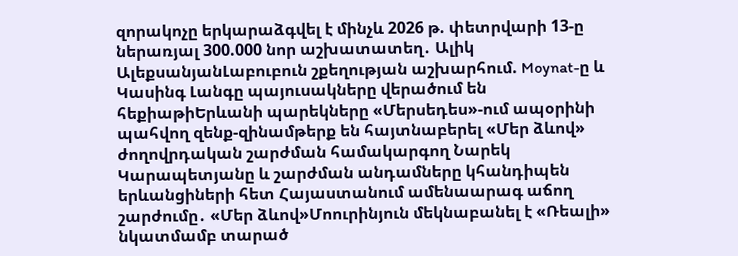զորակոչը երկարաձգվել է մինչև 2026 թ. փետրվարի 13-ը ներառյալ 300.000 նոր աշխատատեղ․ Ալիկ ԱլեքսանյանԼաբուբուն շքեղության աշխարհում. Moynat-ը և Կասինգ Լանգը պայուսակները վերածում են հեքիաթիԵրևանի պարեկները «Մերսեդես»-ում ապօրինի պահվող զենք-զինամթերք են հայտնաբերել «Մեր ձևով» ժողովրդական շարժման համակարգող Նարեկ Կարապետյանը և շարժման անդամները կհանդիպեն երևանցիների հետ Հայաստանում ամենաարագ աճող շարժումը․ «Մեր ձևով»Մոուրինյուն մեկնաբանել է «Ռեալի» նկատմամբ տարած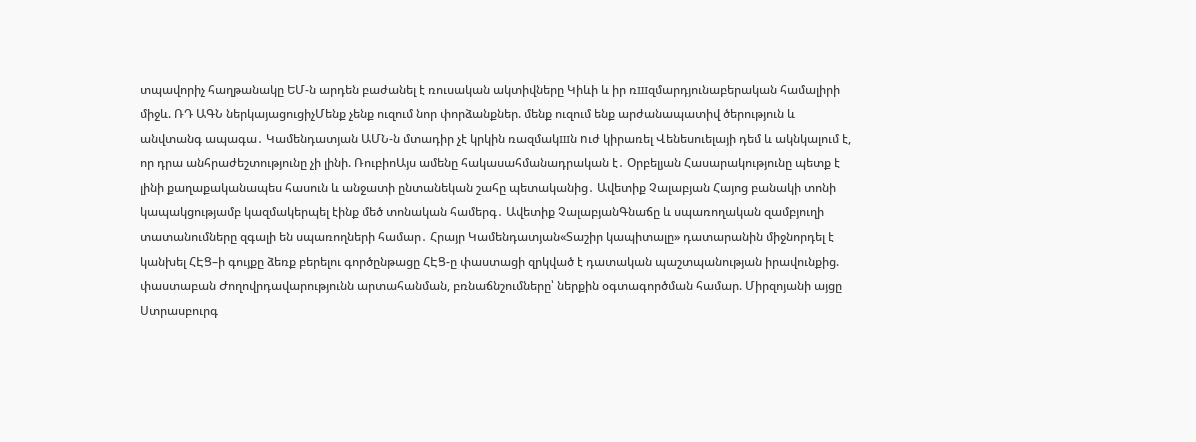տպավորիչ հաղթանակը ԵՄ-ն արդեն բաժանել է ռուսական ակտիվները Կիևի և իր ռшզմարդյունաբերական համալիրի միջև. ՌԴ ԱԳՆ ներկայացուցիչՄենք չենք ուզում նոր փորձանքներ. մենք ուզում ենք արժանապատիվ ծերություն և անվտանգ ապագա․ Կամենդատյան ԱՄՆ-ն մտադիր չէ կրկին ռազմակшն nւժ կիրառել Վենեսուելայի դեմ և ակնկալում է, որ դրա անհրաժեշտությունը չի լինի. ՌուբիոԱյս ամենը հակասահմանադրական է․ Օրբելյան Հասարակությունը պետք է լինի քաղաքականապես հասուն և անջատի ընտանեկան շահը պետականից․ Ավետիք Չալաբյան Հայոց բանակի տոնի կապակցությամբ կազմակերպել էինք մեծ տոնական համերգ․ Ավետիք ՉալաբյանԳնաճը և սպառողական զամբյուղի տատանումները զգալի են սպառողների համար․ Հրայր Կամենդատյան«Տաշիր կապիտալը» դատարանին միջնորդել է կանխել ՀԷՑ–ի գույքը ձեռք բերելու գործընթացը ՀԷՑ-ը փաստացի զրկված է դատական պաշտպանության իրավունքից. փաստաբան Ժողովրդավարությունն արտահանման, բռնաճնշումները՝ ներքին օգտագործման համար. Միրզոյանի այցը Ստրասբուրգ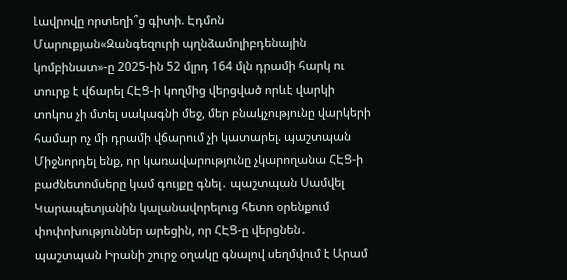Լավրովը որտեղի՞ց գիտի. Էդմոն Մարուքյան«Զանգեզուրի պղնձամոլիբդենային կոմբինատ»-ը 2025-ին 52 մլրդ 164 մլն դրամի հարկ ու տուրք է վճարել ՀԷՑ-ի կողմից վերցված որևէ վարկի տոկոս չի մտել սակագնի մեջ, մեր բնակչությունը վարկերի համար ոչ մի դրամի վճարում չի կատարել. պաշտպան Միջնորդել ենք, որ կառավարությունը չկարողանա ՀԷՑ-ի բաժնետոմսերը կամ գույքը գնել․ պաշտպան Սամվել Կարապետյանին կալանավորելուց հետո օրենքում փոփոխություններ արեցին, որ ՀԷՑ-ը վերցնեն․ պաշտպան Իրանի շուրջ օղակը գնալով սեղմվում է Արամ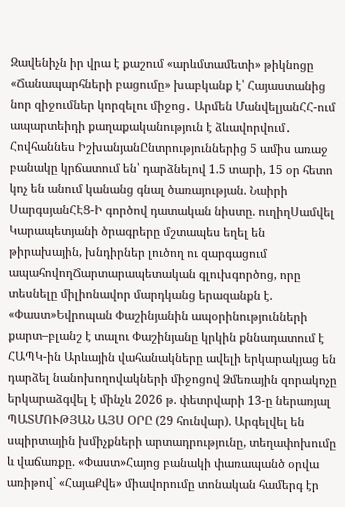Զավենիչն իր վրա է քաշում «արևմտամետի» թիկնոցը «Ճանապարհների բացումը» խաբկանք է՝ Հայաստանից նոր զիջումներ կորզելու միջոց․ Արմեն ՄանվելյանՀՀ-ում ապարտեիդի քաղաքականություն է ձևավորվում․ Հովհաննես ԻշխանյանԸնտրություններից 5 ամիս առաջ բանակը կրճատում են՝ դարձնելով 1.5 տարի, 15 օր հետո կոչ են անում կանանց գնալ ծառայության. Նաիրի ՍարգսյանՀԷՑ-Ի գործով դատական նիստը. ուղիղՍամվել Կարապետյանի ծրագրերը մշտապես եղել են թիրախային, խնդիրներ լուծող ու զարգացում ապահովողՃարտարապետական գլուխգործոց, որը տեսնելը միլիոնավոր մարդկանց երազանքն է. «Փաստ»Եվրոպան Փաշինյանին ապօրինությունների քարտ–բլանշ է տալու Փաշինյանը կրկին քննադատում է ՀԱՊԿ-ին Արևային վահանակները ավելի երկարակյաց են դարձել նանոխողովակների միջոցով Ձմեռային զորակոչը երկարաձգվել է մինչև 2026 թ. փետրվարի 13-ը ներառյալ ՊԱՏՄՈՒԹՅԱՆ ԱՅՍ ՕՐԸ (29 հունվար). Արգելվել են սպիրտային խմիչքների արտադրությունը, տեղափոխումը և վաճառքը. «Փաստ»Հայոց բանակի փառապանծ օրվա առիթով` «ՀայաՔվե» միավորումը տոնական համերգ էր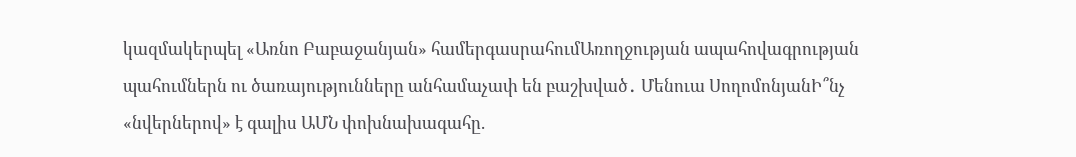կազմակերպել «Առնո Բաբաջանյան» համերգասրահումԱռողջության ապահովագրության պահումներն ու ծառայությունները անհամաչափ են բաշխված․ Մենուա ՍողոմոնյանԻ՞նչ «նվերներով» է գալիս ԱՄՆ փոխնախագահը.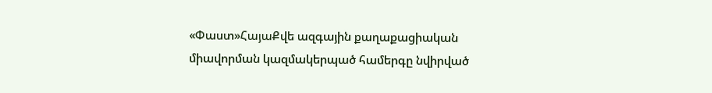«Փաստ»ՀայաՔվե ազգային քաղաքացիական միավորման կազմակերպած համերգը նվիրված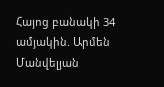Հայոց բանակի 34 ամյակին. Արմեն Մանվելյան